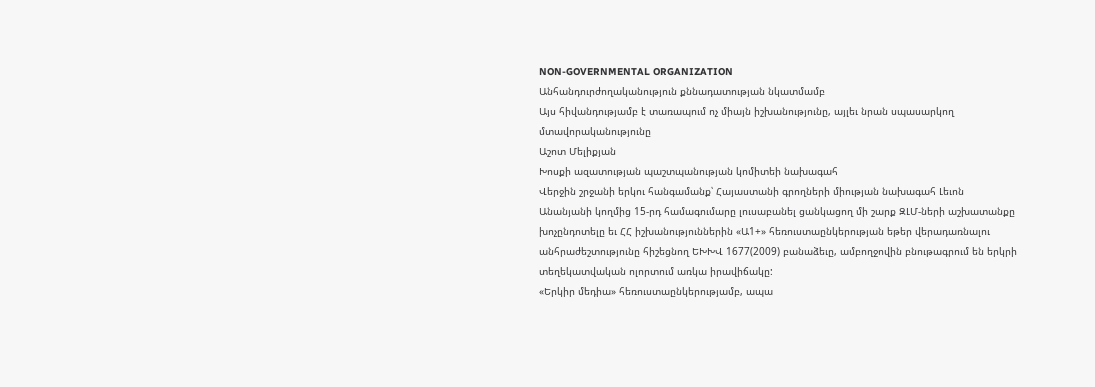NON-GOVERNMENTAL ORGANIZATION
Անհանդուրժողականություն քննադատության նկատմամբ
Այս հիվանդությամբ է տառապում ոչ միայն իշխանությունը, այլեւ նրան սպասարկող մտավորականությունը
Աշոտ Մելիքյան
Խոսքի ազատության պաշտպանության կոմիտեի նախագահ
Վերջին շրջանի երկու հանգամանք՝ Հայաստանի գրողների միության նախագահ Լեւոն Անանյանի կողմից 15-րդ համագումարը լուսաբանել ցանկացող մի շարք ԶԼՄ-ների աշխատանքը խոչընդոտելը եւ ՀՀ իշխանություններին «Ա1+» հեռուստաընկերության եթեր վերադառնալու անհրաժեշտությունը հիշեցնող ԵԽԽՎ 1677(2009) բանաձեւը, ամբողջովին բնութագրում են երկրի տեղեկատվական ոլորտում առկա իրավիճակը:
«Երկիր մեդիա» հեռուստաընկերությամբ, ապա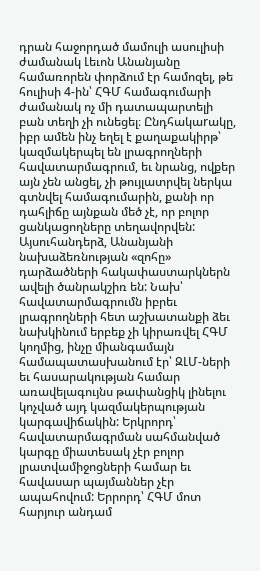դրան հաջորդած մամուլի ասուլիսի ժամանակ Լեւոն Անանյանը համառորեն փորձում էր համոզել, թե հուլիսի 4-ին՝ ՀԳՄ համագումարի ժամանակ ոչ մի դատապարտելի բան տեղի չի ունեցել։ Ընդհակաrակը, իբր ամեն ինչ եղել է քաղաքակիրթ՝ կազմակերպել են լրագրողների հավատարմագրում, եւ նրանց, ովքեր այն չեն անցել, չի թույլատրվել ներկա գտնվել համագումարին, քանի որ դահլիճը այնքան մեծ չէ, որ բոլոր ցանկացողները տեղավորվեն:
Այսուհանդերձ, Անանյանի նախաձեռնության «զոհը» դարձածների հակափաստարկներն ավելի ծանրակշիռ են: Նախ՝ հավատարմագրումն իբրեւ լրագրողների հետ աշխատանքի ձեւ նախկինում երբեք չի կիրառվել ՀԳՄ կողմից, ինչը միանգամայն համապատասխանում էր՝ ԶԼՄ-ների եւ հասարակության համար առավելագույնս թափանցիկ լինելու կոչված այդ կազմակերպության կարգավիճակին: Երկրորդ՝ հավատարմագրման սահմանված կարգը միատեսակ չէր բոլոր լրատվամիջոցների համար եւ հավասար պայմաններ չէր ապահովում: Երրորդ՝ ՀԳՄ մոտ հարյուր անդամ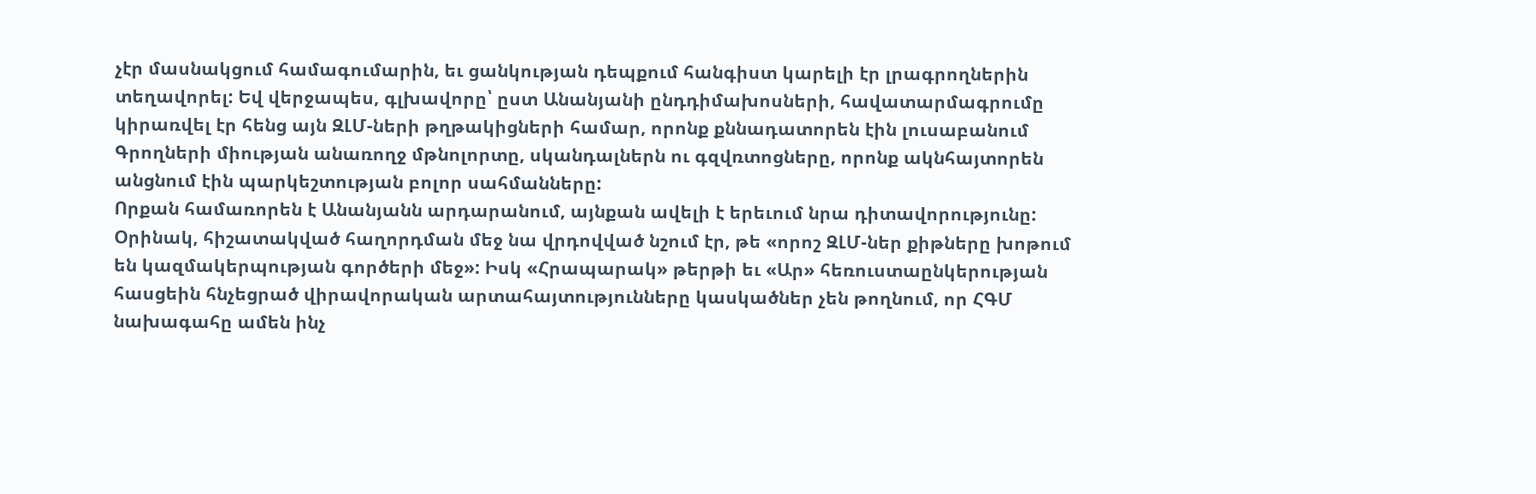չէր մասնակցում համագումարին, եւ ցանկության դեպքում հանգիստ կարելի էր լրագրողներին տեղավորել: Եվ վերջապես, գլխավորը՝ ըստ Անանյանի ընդդիմախոսների, հավատարմագրումը կիրառվել էր հենց այն ԶԼՄ-ների թղթակիցների համար, որոնք քննադատորեն էին լուսաբանում Գրողների միության անառողջ մթնոլորտը, սկանդալներն ու գզվռտոցները, որոնք ակնհայտորեն անցնում էին պարկեշտության բոլոր սահմանները:
Որքան համառորեն է Անանյանն արդարանում, այնքան ավելի է երեւում նրա դիտավորությունը: Օրինակ, հիշատակված հաղորդման մեջ նա վրդովված նշում էր, թե «որոշ ԶԼՄ-ներ քիթները խոթում են կազմակերպության գործերի մեջ»: Իսկ «Հրապարակ» թերթի եւ «Ար» հեռուստաընկերության հասցեին հնչեցրած վիրավորական արտահայտությունները կասկածներ չեն թողնում, որ ՀԳՄ նախագահը ամեն ինչ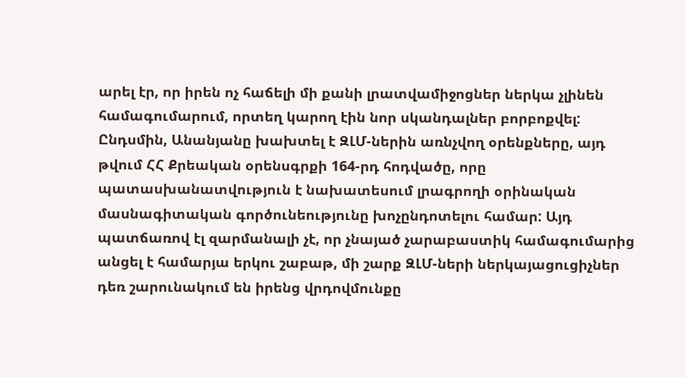արել էր, որ իրեն ոչ հաճելի մի քանի լրատվամիջոցներ ներկա չլինեն համագումարում, որտեղ կարող էին նոր սկանդալներ բորբոքվել:
Ընդսմին, Անանյանը խախտել է ԶԼՄ-ներին առնչվող օրենքները, այդ թվում ՀՀ Քրեական օրենսգրքի 164-րդ հոդվածը, որը պատասխանատվություն է նախատեսում լրագրողի օրինական մասնագիտական գործունեությունը խոչընդոտելու համար: Այդ պատճառով էլ զարմանալի չէ, որ չնայած չարաբաստիկ համագումարից անցել է համարյա երկու շաբաթ, մի շարք ԶԼՄ-ների ներկայացուցիչներ դեռ շարունակում են իրենց վրդովմունքը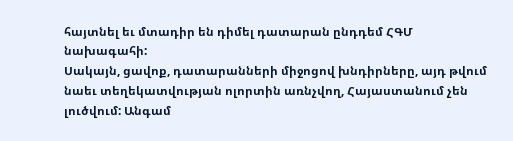հայտնել եւ մտադիր են դիմել դատարան ընդդեմ ՀԳՄ նախագահի:
Սակայն, ցավոք, դատարանների միջոցով խնդիրները, այդ թվում նաեւ տեղեկատվության ոլորտին առնչվող, Հայաստանում չեն լուծվում: Անգամ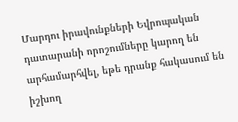Մարդու իրավունքների Եվրոպական դատարանի որոշումները կարող են արհամարհվել, եթե դրանք հակասում են իշխող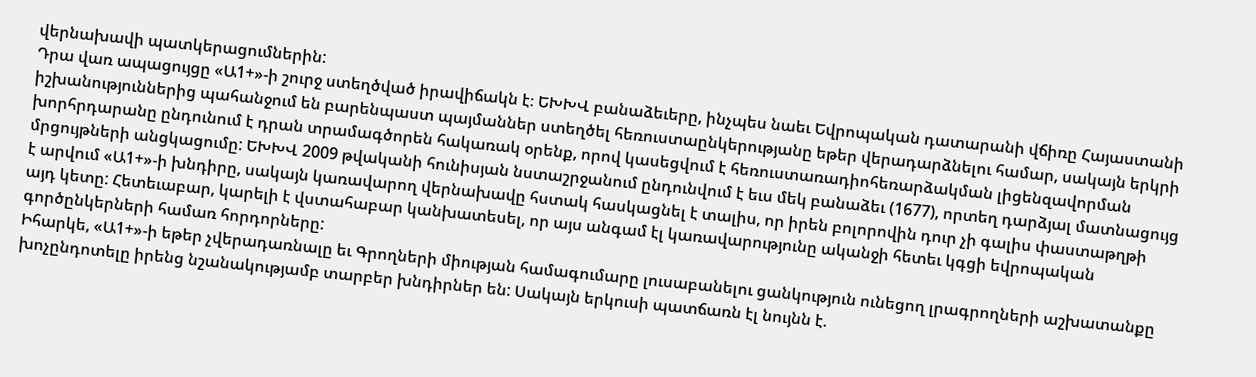վերնախավի պատկերացումներին:
Դրա վառ ապացույցը «Ա1+»-ի շուրջ ստեղծված իրավիճակն է։ ԵԽԽՎ բանաձեւերը, ինչպես նաեւ Եվրոպական դատարանի վճիռը Հայաստանի իշխանություններից պահանջում են բարենպաստ պայմաններ ստեղծել հեռուստաընկերությանը եթեր վերադարձնելու համար, սակայն երկրի խորհրդարանը ընդունում է դրան տրամագծորեն հակառակ օրենք, որով կասեցվում է հեռուստառադիոհեռարձակման լիցենզավորման մրցույթների անցկացումը: ԵԽԽՎ 2009 թվականի հունիսյան նստաշրջանում ընդունվում է եւս մեկ բանաձեւ (1677), որտեղ դարձյալ մատնացույց է արվում «Ա1+»-ի խնդիրը, սակայն կառավարող վերնախավը հստակ հասկացնել է տալիս, որ իրեն բոլորովին դուր չի գալիս փաստաթղթի այդ կետը: Հետեւաբար, կարելի է վստահաբար կանխատեսել, որ այս անգամ էլ կառավարությունը ականջի հետեւ կգցի եվրոպական գործընկերների համառ հորդորները:
Իհարկե, «Ա1+»-ի եթեր չվերադառնալը եւ Գրողների միության համագումարը լուսաբանելու ցանկություն ունեցող լրագրողների աշխատանքը խոչընդոտելը իրենց նշանակությամբ տարբեր խնդիրներ են: Սակայն երկուսի պատճառն էլ նույնն է.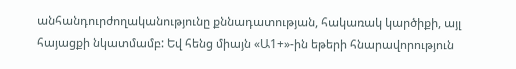անհանդուրժողականությունը քննադատության, հակառակ կարծիքի, այլ հայացքի նկատմամբ: Եվ հենց միայն «Ա1+»-ին եթերի հնարավորություն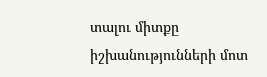տալու միտքը իշխանությունների մոտ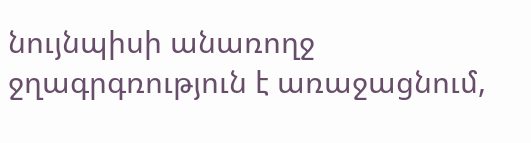նույնպիսի անառողջ ջղագրգռություն է առաջացնում,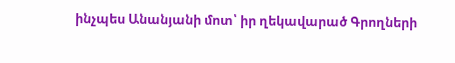ինչպես Անանյանի մոտ՝ իր ղեկավարած Գրողների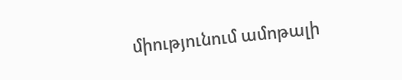միությունում ամոթալի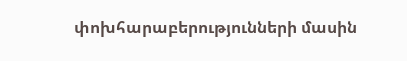փոխհարաբերությունների մասին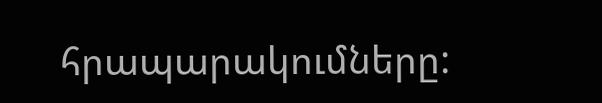հրապարակումները: